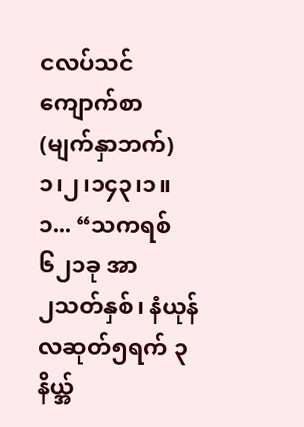ငလပ်သင် ကျောက်စာ
(မျက်နှာဘက်)
၁၊၂၊၁၄၃၊၁။
၁... “သကရစ် ၆၂၁ခု အာ
၂သတ်နှစ်၊ နံယုန်လဆုတ်၅ရက် ၃နိယ္အ်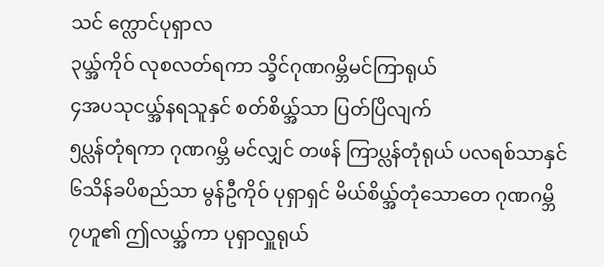သင် က္လောင်ပုရှာလ
၃ယ္အ်ကိုဝ် လုစလတ်ရကာ သ္ခိင်ဂုဏဂမ္ဘိမင်ကြာရုယ်
၄အပသုငယ္အ်နရသူနှင် စတ်စိယ္အ်သာ ပြတ်ပြိလျက်
၅ပ္လန်တုံရကာ ဂုဏဂမ္ဘိ မင်လျှင် တဖန် ကြာပ္လန်တုံရုယ် ပလရစ်သာနှင်
၆သိန်ခပိစည်သာ မွန်ဦကိုဝ် ပုရှာရှင် မိယ်စိယ္အ်တုံသောတေ ဂုဏဂမ္ဘိ
၇ဟူ၏ ဤလယ္အ်ကာ ပုရှာလှူရုယ်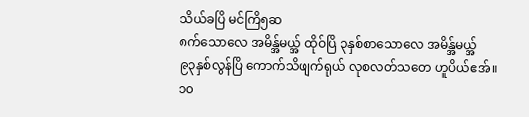သိယ်ခပြိ မင်ကြိ၅ဆ
၈က်သောလေ အမိန္အ်မယ္အ် ထိုဝ်ပြိ ၃နှစ်စာသောလေ အမိန္အ်မယ္အ်
၉၃နှစ်လွန်ပြိ ကောက်သိဖျက်ရုယ် လုစလတ်သတေ ဟူပိယ်ဧအ်။
၁၀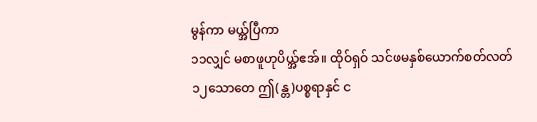မွန်ကာ မယ္အ်ပြီကာ
၁၁လျှင် မစာဖူဟုပိယ္အ်ဧအ်။ ထိုဝ်ရှဝ် သင်ဖမနှစ်ယောက်စတ်လတ်
၁၂သောတေ ဤ(န္တ)ပစ္စရာနှင် င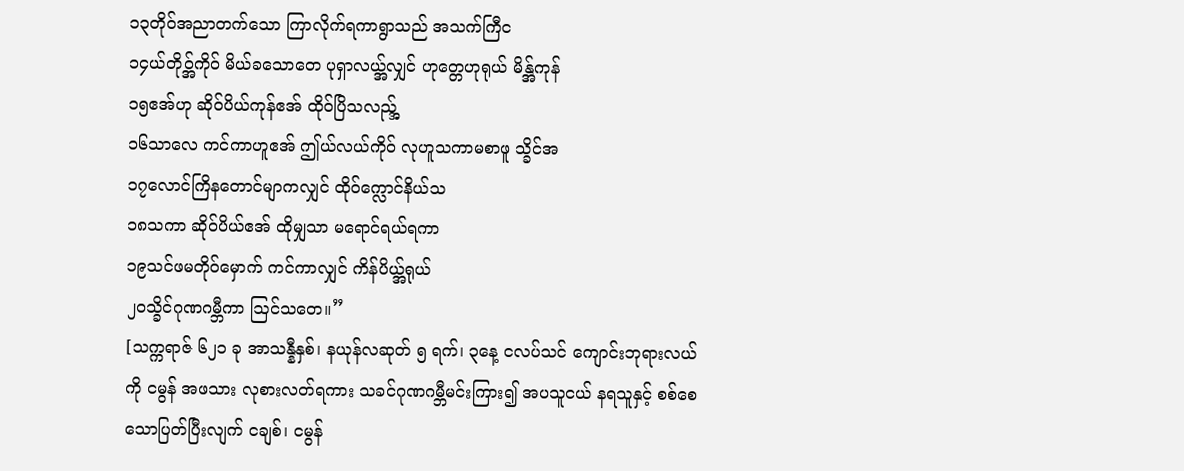၁၃တိုဝ်အညာတက်သော ကြာလိုက်ရကာရွာသည် အသက်ကြီင
၁၄ယ်တိုဝ္အ်ကိုဝ် မိယ်ခသောတေ ပုရှာလယ္အ်လျှင် ဟုတ္တေဟုရုယ် မိန္အ်ကုန်
၁၅ဧအ်ဟု ဆိုဝ်ပိယ်ကုန်ဧအ် ထိုဝ်ပြိသလည္အ်
၁၆သာလေ ကင်ကာဟူဧအ် ဤယ်လယ်ကိုဝ် လုဟူသကာမစာဖူ သ္ခိင်အ
၁၇လောင်ကြိနတောင်မျာကလျှင် ထိုဝ်က္လောင်နိယ်သ
၁၈သကာ ဆိုဝ်ပိယ်ဧအ် ထိုမျှသာ မရောင်ရယ်ရကာ
၁၉သင်ဖမတိုဝ်မှောက် ကင်ကာလျှင် ကိန်ပိယ္အ်ရုယ်
၂၀သ္ခိင်ဂုဏဂမ္ဘီကာ ဩင်သတေ။”
[သက္ကရာဇ် ၆၂၁ ခု အာသန္နီနှစ်၊ နယုန်လဆုတ် ၅ ရက်၊ ၃နေ့ ငလပ်သင် ကျောင်းဘုရားလယ်ကို ငမွန် အဖသား လုစားလတ်ရကား သခင်ဂုဏဂမ္ဘီမင်းကြား၍ အပသူငယ် နရသူနှင့် စစ်စေသောပြတ်ပြီးလျက် ငချစ်၊ ငမွန်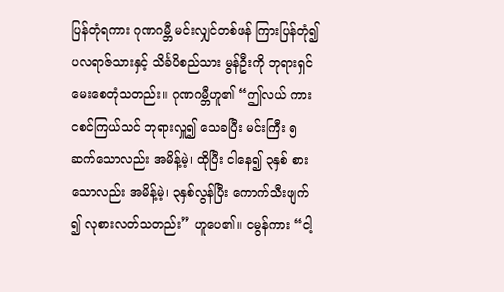ပြန်တုံရကား ဂုဏဂမ္ဘီ မင်းလျှင်တစ်ဖန် ကြားပြန်တုံ၍ ပလရာဇ်သားနှင့် သိင်္ခပိစည်သား မွန်ဦးကို ဘုရားရှင် မေးစေတုံသတည်း။ ဂုဏဂမ္ဘီဟူ၏ “ဤလယ် ကား ငစင်ကြယ်သင် ဘုရားလှူ၍ သေခပြီး မင်းကြီး ၅ဆက်သောလည်း အမိန့်မဲ့၊ ထိုပြီး ငါနေ၍ ၃နှစ် စားသောလည်း အမိန့်မဲ့၊ ၃နှစ်လွန်ပြီး ကောက်သီးဖျက် ၍ လုစားလတ်သတည်း” ဟူပေ၏။ ငမွန်ကား “ငါ့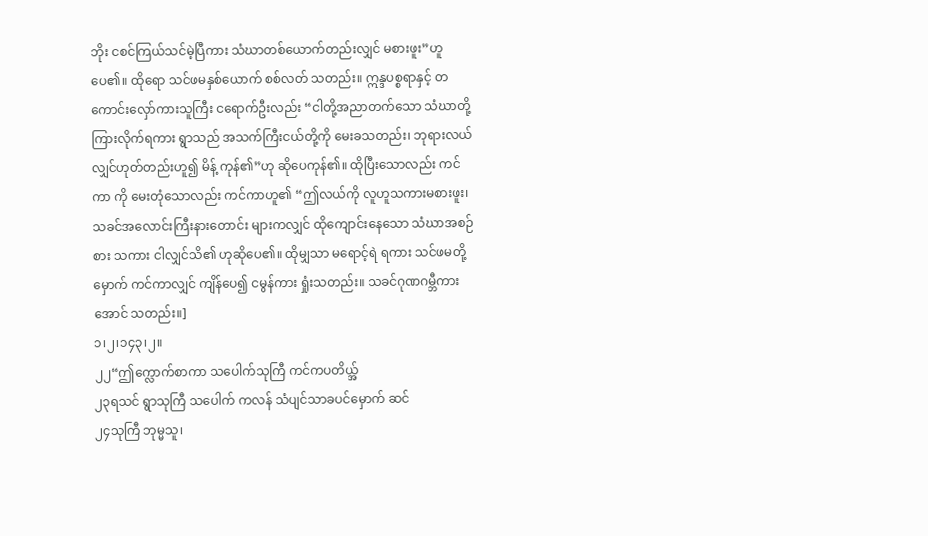ဘိုး ငစင်ကြယ်သင်မဲ့ပြီကား သံဃာတစ်ယောက်တည်းလျှင် မစားဖူး”ဟူပေ၏။ ထိုရော သင်ဖမနှစ်ယောက် စစ်လတ် သတည်း။ ဣန္ဒပစ္စရာနှင့် တကောင်းလှော်ကားသူကြီး ငရောက်ဦးလည်း “ငါတို့အညာတက်သော သံဃာတို့ ကြားလိုက်ရကား ရွာသည် အသက်ကြီးငယ်တို့ကို မေးခသတည်း၊ ဘုရားလယ်လျှင်ဟုတ်တည်းဟူ၍ မိန့် ကုန်၏”ဟု ဆိုပေကုန်၏။ ထိုပြီးသောလည်း ကင်ကာ ကို မေးတုံသောလည်း ကင်ကာဟူ၏ “ဤလယ်ကို လူဟူသကားမစားဖူး၊ သခင်အလောင်းကြီးနားတောင်း များကလျှင် ထိုကျောင်းနေသော သံဃာအစဉ်စား သကား ငါလျှင်သိ၏ ဟုဆိုပေ၏။ ထိုမျှသာ မရောင့်ရဲ ရကား သင်ဖမတို့မှောက် ကင်ကာလျှင် ကျိန်ပေ၍ ငမွန်ကား ရှုံးသတည်း။ သခင်ဂုဏဂမ္ဘီကား အောင် သတည်း။]
၁၊၂၊၁၄၃၊၂။
၂၂“ဤက္လောက်စာကာ သပေါက်သုကြီ ကင်ကပတိယ္အ်
၂၃ရသင် ရွာသုကြီ သပေါက် ကလန် သံပျင်သာခပင်မှောက် ဆင်
၂၄သုကြီ ဘုမ္မသူ၊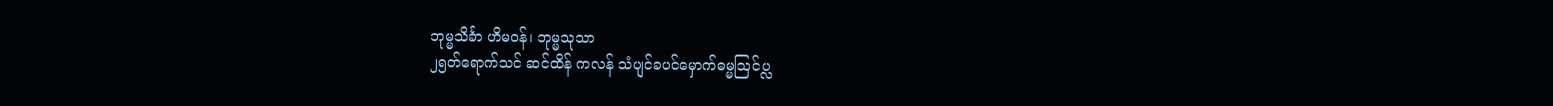ဘုမ္မသိင်္ခာ ဟိမဝန်၊ ဘုမ္မသုသာ
၂၅တ်ရောက်သင် ဆင်ထိန် ကလန် သံပျင်ခပင်မှောက်ဓမ္မဩင်ပ္လ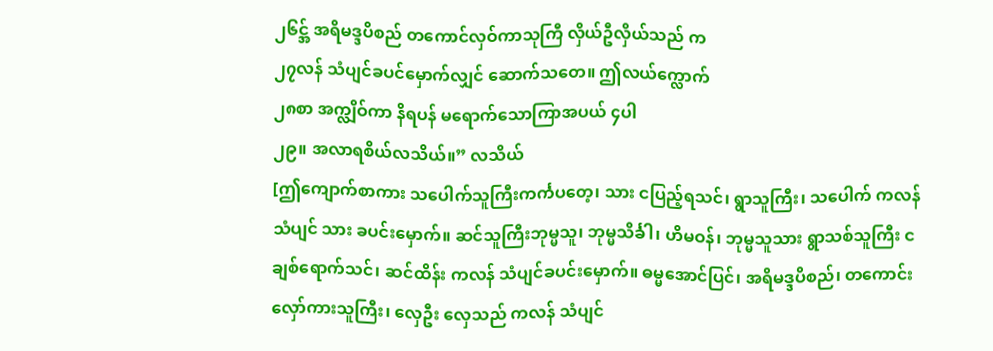၂၆င္အ် အရိမဒ္ဒပိစည် တကောင်လှဝ်ကာသုကြီ လှိယ်ဦလှိယ်သည် က
၂၇လန် သံပျင်ခပင်မှောက်လျှင် ဆောက်သတေ။ ဤလယ်က္လောက်
၂၈စာ အက္လျိဝ်ကာ နိရပန် မရောက်သောကြာအပယ် ၄ပါ
၂၉။ အလာရစိယ်လသိယ်။” လသိယ်
[ဤကျောက်စာကား သပေါက်သူကြီးကင်္ကပတေ့၊ သား ငပြည့်ရသင်၊ ရွာသူကြီး၊ သပေါက် ကလန် သံပျင် သား ခပင်းမှောက်။ ဆင်သူကြီးဘုမ္မသူ၊ ဘုမ္မသိင်္ခါ၊ ဟိမဝန်၊ ဘုမ္မသူသား ရွာသစ်သူကြီး ငချစ်ရောက်သင်၊ ဆင်ထိန်း ကလန် သံပျင်ခပင်းမှောက်။ ဓမ္မအောင်ပြင်၊ အရိမဒ္ဒပိစည်၊ တကောင်းလှော်ကားသူကြီး၊ လှေဦး လှေသည် ကလန် သံပျင်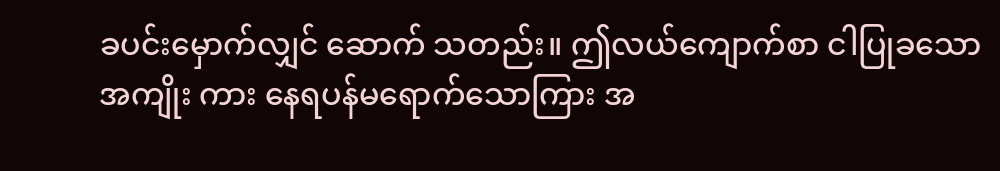ခပင်းမှောက်လျှင် ဆောက် သတည်း။ ဤလယ်ကျောက်စာ ငါပြုခသော အကျိုး ကား နေရပန်မရောက်သောကြား အ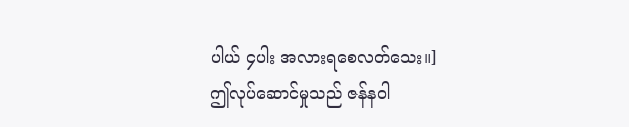ပါယ် ၄ပါး အလားရစေလတ်သေး။]
ဤလုပ်ဆောင်မှုသည် ဇန်နဝါ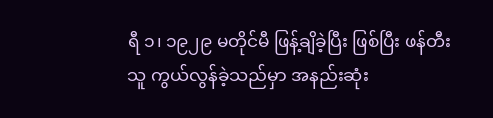ရီ ၁၊ ၁၉၂၉ မတိုင်မီ ဖြန့်ချိခဲ့ပြီး ဖြစ်ပြီး ဖန်တီးသူ ကွယ်လွန်ခဲ့သည်မှာ အနည်းဆုံး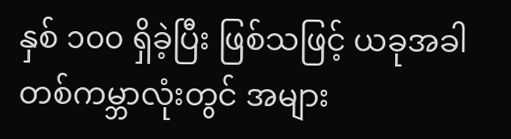နှစ် ၁၀၀ ရှိခဲ့ပြီး ဖြစ်သဖြင့် ယခုအခါ တစ်ကမ္ဘာလုံးတွင် အများ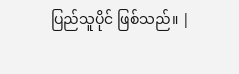ပြည်သူပိုင် ဖြစ်သည်။ |